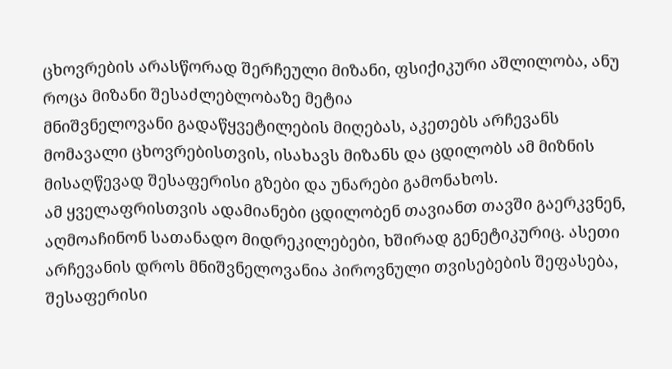ცხოვრების არასწორად შერჩეული მიზანი, ფსიქიკური აშლილობა, ანუ როცა მიზანი შესაძლებლობაზე მეტია
მნიშვნელოვანი გადაწყვეტილების მიღებას, აკეთებს არჩევანს მომავალი ცხოვრებისთვის, ისახავს მიზანს და ცდილობს ამ მიზნის მისაღწევად შესაფერისი გზები და უნარები გამონახოს.
ამ ყველაფრისთვის ადამიანები ცდილობენ თავიანთ თავში გაერკვნენ, აღმოაჩინონ სათანადო მიდრეკილებები, ხშირად გენეტიკურიც. ასეთი არჩევანის დროს მნიშვნელოვანია პიროვნული თვისებების შეფასება, შესაფერისი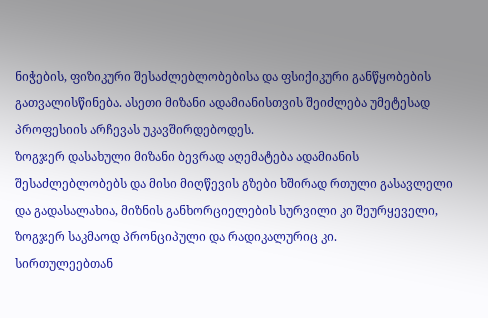ნიჭების, ფიზიკური შესაძლებლობებისა და ფსიქიკური განწყობების გათვალისწინება. ასეთი მიზანი ადამიანისთვის შეიძლება უმეტესად პროფესიის არჩევას უკავშირდებოდეს.
ზოგჯერ დასახული მიზანი ბევრად აღემატება ადამიანის შესაძლებლობებს და მისი მიღწევის გზები ხშირად რთული გასავლელი და გადასალახია, მიზნის განხორციელების სურვილი კი შეურყეველი, ზოგჯერ საკმაოდ პრონციპული და რადიკალურიც კი.
სირთულეებთან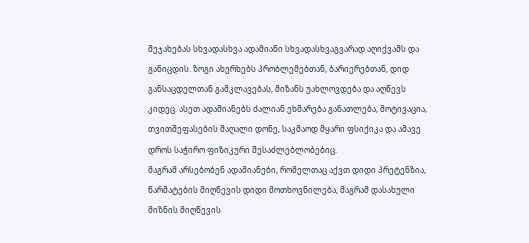შეჯახებას სხვადასხვა ადამიანი სხვადასხვაგვარად აღიქვამს და განიცდის. ზოგი ახერხებს პრობლემებთან, ბარიერებთან, დიდ განსაცდელთან გამკლავებას, მიზანს უახლოვდება და აღწევს კიდეც. ასეთ ადამიანებს ძალიან ეხმარება განათლება, მოტივაცია, თვითშეფასების მაღალი დონე, საკმაოდ მყარი ფსიქიკა და ამავე დროს საჭირო ფიზიკური შესაძლებლობებიც.
მაგრამ არსებობენ ადამიანები, რომელთაც აქვთ დიდი პრეტენზია, წარმატების მიღწევის დიდი მოთხოვნილება, მაგრამ დასახული მიზნის მიღწევის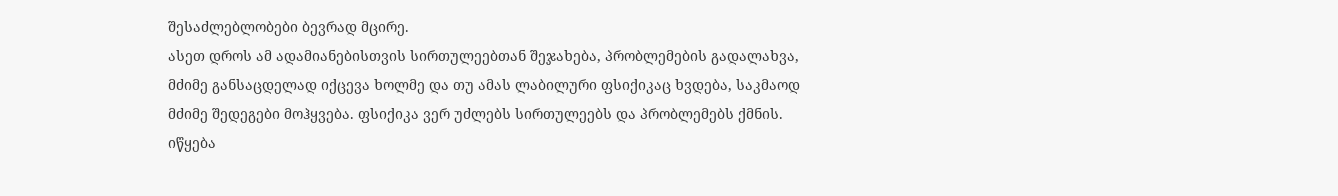შესაძლებლობები ბევრად მცირე.
ასეთ დროს ამ ადამიანებისთვის სირთულეებთან შეჯახება, პრობლემების გადალახვა, მძიმე განსაცდელად იქცევა ხოლმე და თუ ამას ლაბილური ფსიქიკაც ხვდება, საკმაოდ მძიმე შედეგები მოჰყვება. ფსიქიკა ვერ უძლებს სირთულეებს და პრობლემებს ქმნის. იწყება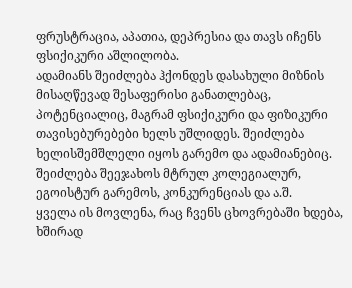ფრუსტრაცია, აპათია, დეპრესია და თავს იჩენს ფსიქიკური აშლილობა.
ადამიანს შეიძლება ჰქონდეს დასახული მიზნის მისაღწევად შესაფერისი განათლებაც, პოტენციალიც, მაგრამ ფსიქიკური და ფიზიკური თავისებურებები ხელს უშლიდეს. შეიძლება ხელისშემშლელი იყოს გარემო და ადამიანებიც. შეიძლება შეეჯახოს მტრულ კოლეგიალურ, ეგოისტურ გარემოს, კონკურენციას და ა.შ.
ყველა ის მოვლენა, რაც ჩვენს ცხოვრებაში ხდება, ხშირად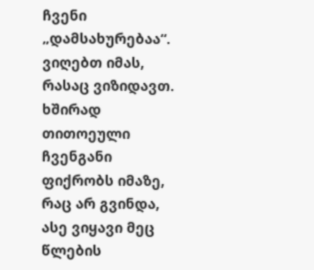ჩვენი „დამსახურებაა“. ვიღებთ იმას, რასაც ვიზიდავთ. ხშირად თითოეული ჩვენგანი ფიქრობს იმაზე, რაც არ გვინდა, ასე ვიყავი მეც წლების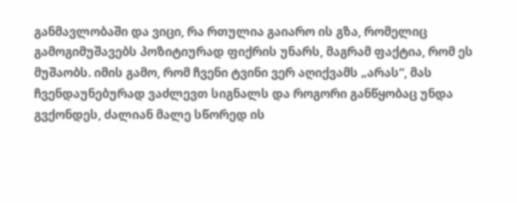განმავლობაში და ვიცი, რა რთულია გაიარო ის გზა, რომელიც გამოგიმუშავებს პოზიტიურად ფიქრის უნარს, მაგრამ ფაქტია, რომ ეს მუშაობს. იმის გამო, რომ ჩვენი ტვინი ვერ აღიქვამს „არას“, მას ჩვენდაუნებურად ვაძლევთ სიგნალს და როგორი განწყობაც უნდა გვქონდეს, ძალიან მალე სწორედ ის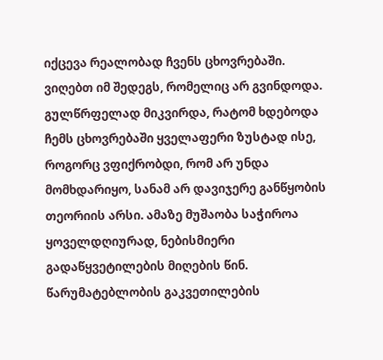იქცევა რეალობად ჩვენს ცხოვრებაში. ვიღებთ იმ შედეგს, რომელიც არ გვინდოდა. გულწრფელად მიკვირდა, რატომ ხდებოდა ჩემს ცხოვრებაში ყველაფერი ზუსტად ისე, როგორც ვფიქრობდი, რომ არ უნდა მომხდარიყო, სანამ არ დავიჯერე განწყობის თეორიის არსი. ამაზე მუშაობა საჭიროა ყოველდღიურად, ნებისმიერი გადაწყვეტილების მიღების წინ.
წარუმატებლობის გაკვეთილების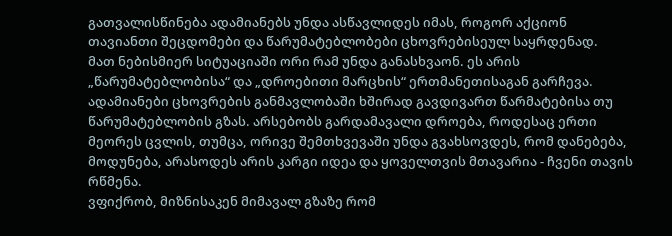გათვალისწინება ადამიანებს უნდა ასწავლიდეს იმას, როგორ აქციონ თავიანთი შეცდომები და წარუმატებლობები ცხოვრებისეულ საყრდენად.
მათ ნებისმიერ სიტუაციაში ორი რამ უნდა განასხვაონ. ეს არის „წარუმატებლობისა“ და „დროებითი მარცხის“ ერთმანეთისაგან გარჩევა.
ადამიანები ცხოვრების განმავლობაში ხშირად გავდივართ წარმატებისა თუ წარუმატებლობის გზას. არსებობს გარდამავალი დროება, როდესაც ერთი მეორეს ცვლის, თუმცა, ორივე შემთხვევაში უნდა გვახსოვდეს, რომ დანებება, მოდუნება, არასოდეს არის კარგი იდეა და ყოველთვის მთავარია - ჩვენი თავის რწმენა.
ვფიქრობ, მიზნისაკენ მიმავალ გზაზე რომ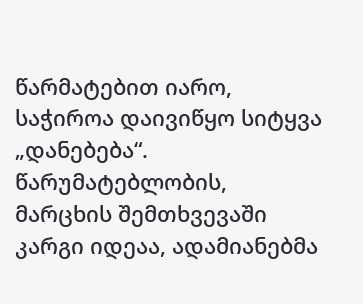წარმატებით იარო, საჭიროა დაივიწყო სიტყვა „დანებება“.
წარუმატებლობის, მარცხის შემთხვევაში კარგი იდეაა, ადამიანებმა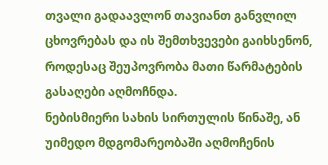თვალი გადაავლონ თავიანთ განვლილ ცხოვრებას და ის შემთხვევები გაიხსენონ, როდესაც შეუპოვრობა მათი წარმატების გასაღები აღმოჩნდა.
ნებისმიერი სახის სირთულის წინაშე, ან უიმედო მდგომარეობაში აღმოჩენის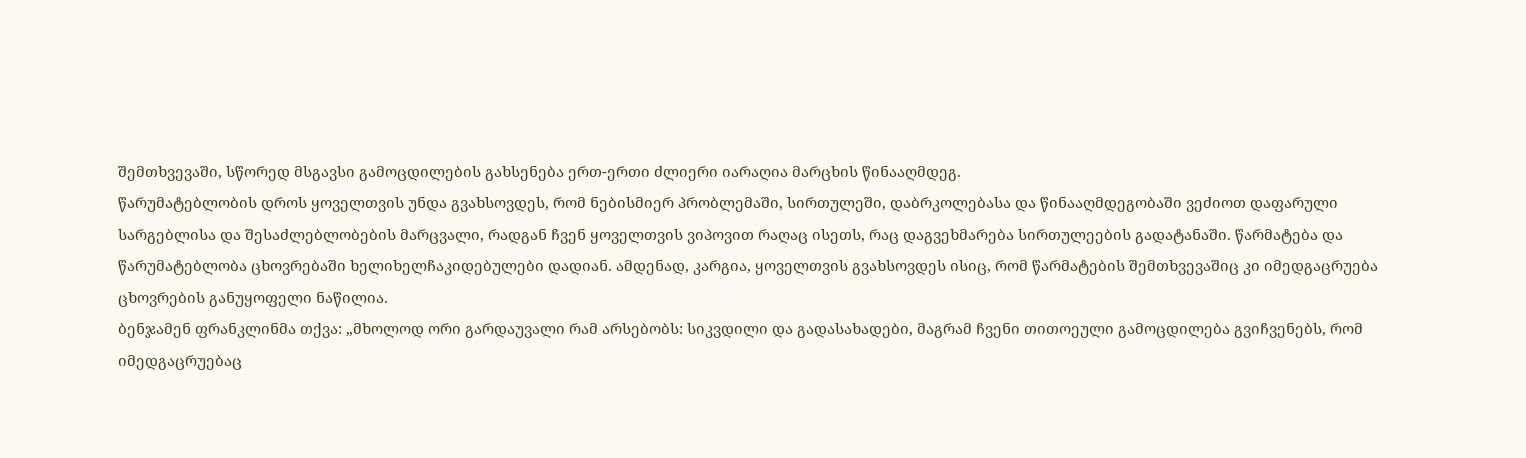შემთხვევაში, სწორედ მსგავსი გამოცდილების გახსენება ერთ-ერთი ძლიერი იარაღია მარცხის წინააღმდეგ.
წარუმატებლობის დროს ყოველთვის უნდა გვახსოვდეს, რომ ნებისმიერ პრობლემაში, სირთულეში, დაბრკოლებასა და წინააღმდეგობაში ვეძიოთ დაფარული სარგებლისა და შესაძლებლობების მარცვალი, რადგან ჩვენ ყოველთვის ვიპოვით რაღაც ისეთს, რაც დაგვეხმარება სირთულეების გადატანაში. წარმატება და წარუმატებლობა ცხოვრებაში ხელიხელჩაკიდებულები დადიან. ამდენად, კარგია, ყოველთვის გვახსოვდეს ისიც, რომ წარმატების შემთხვევაშიც კი იმედგაცრუება ცხოვრების განუყოფელი ნაწილია.
ბენჯამენ ფრანკლინმა თქვა: „მხოლოდ ორი გარდაუვალი რამ არსებობს: სიკვდილი და გადასახადები, მაგრამ ჩვენი თითოეული გამოცდილება გვიჩვენებს, რომ იმედგაცრუებაც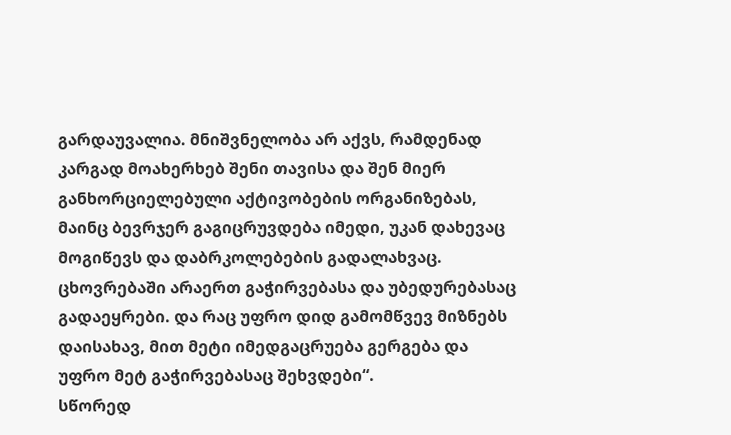გარდაუვალია. მნიშვნელობა არ აქვს, რამდენად კარგად მოახერხებ შენი თავისა და შენ მიერ განხორციელებული აქტივობების ორგანიზებას, მაინც ბევრჯერ გაგიცრუვდება იმედი, უკან დახევაც მოგიწევს და დაბრკოლებების გადალახვაც. ცხოვრებაში არაერთ გაჭირვებასა და უბედურებასაც გადაეყრები. და რაც უფრო დიდ გამომწვევ მიზნებს დაისახავ, მით მეტი იმედგაცრუება გერგება და უფრო მეტ გაჭირვებასაც შეხვდები“.
სწორედ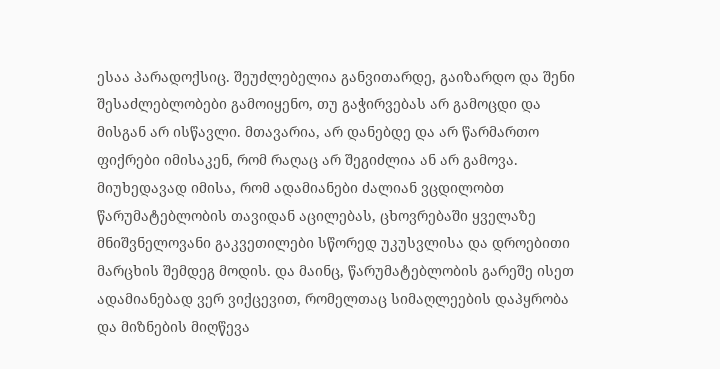ესაა პარადოქსიც. შეუძლებელია განვითარდე, გაიზარდო და შენი შესაძლებლობები გამოიყენო, თუ გაჭირვებას არ გამოცდი და მისგან არ ისწავლი. მთავარია, არ დანებდე და არ წარმართო ფიქრები იმისაკენ, რომ რაღაც არ შეგიძლია ან არ გამოვა.
მიუხედავად იმისა, რომ ადამიანები ძალიან ვცდილობთ წარუმატებლობის თავიდან აცილებას, ცხოვრებაში ყველაზე მნიშვნელოვანი გაკვეთილები სწორედ უკუსვლისა და დროებითი მარცხის შემდეგ მოდის. და მაინც, წარუმატებლობის გარეშე ისეთ ადამიანებად ვერ ვიქცევით, რომელთაც სიმაღლეების დაპყრობა და მიზნების მიღწევა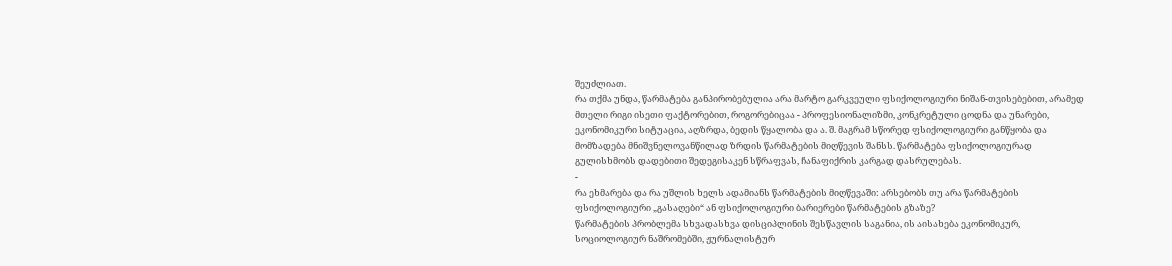შეუძლიათ.
რა თქმა უნდა, წარმატება განპირობებულია არა მარტო გარკვეული ფსიქოლოგიური ნიშან-თვისებებით, არამედ მთელი რიგი ისეთი ფაქტორებით, როგორებიცაა - პროფესიონალიზმი, კონკრეტული ცოდნა და უნარები, ეკონომიკური სიტუაცია, აღზრდა, ბედის წყალობა და ა. შ. მაგრამ სწორედ ფსიქოლოგიური განწყობა და მომზადება მნიშვნელოვანწილად ზრდის წარმატების მიღწევის შანსს. წარმატება ფსიქოლოგიურად გულისხმობს დადებითი შედეგისაკენ სწრაფვას, ჩანაფიქრის კარგად დასრულებას.
-
რა ეხმარება და რა უშლის ხელს ადამიანს წარმატების მიღწევაში: არსებობს თუ არა წარმატების ფსიქოლოგიური „გასაღები“ ან ფსიქოლოგიური ბარიერები წარმატების გზაზე?
წარმატების პრობლემა სხვადასხვა დისციპლინის შესწავლის საგანია, ის აისახება ეკონომიკურ, სოციოლოგიურ ნაშრომებში, ჟურნალისტურ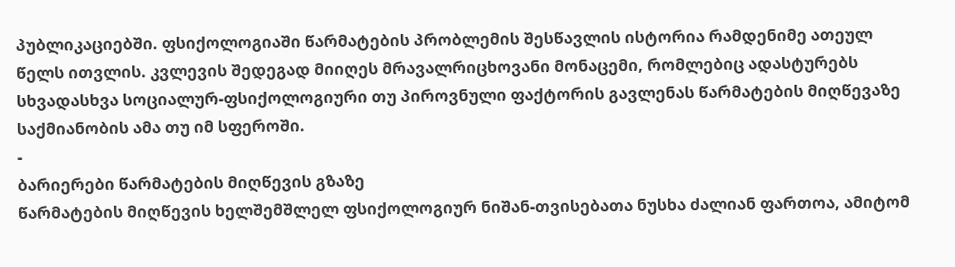პუბლიკაციებში. ფსიქოლოგიაში წარმატების პრობლემის შესწავლის ისტორია რამდენიმე ათეულ წელს ითვლის. კვლევის შედეგად მიიღეს მრავალრიცხოვანი მონაცემი, რომლებიც ადასტურებს სხვადასხვა სოციალურ-ფსიქოლოგიური თუ პიროვნული ფაქტორის გავლენას წარმატების მიღწევაზე საქმიანობის ამა თუ იმ სფეროში.
-
ბარიერები წარმატების მიღწევის გზაზე
წარმატების მიღწევის ხელშემშლელ ფსიქოლოგიურ ნიშან-თვისებათა ნუსხა ძალიან ფართოა, ამიტომ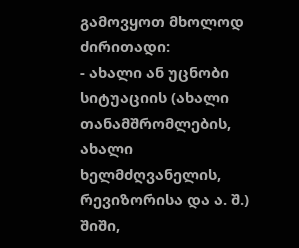გამოვყოთ მხოლოდ ძირითადი:
- ახალი ან უცნობი სიტუაციის (ახალი თანამშრომლების, ახალი ხელმძღვანელის, რევიზორისა და ა. შ.) შიში,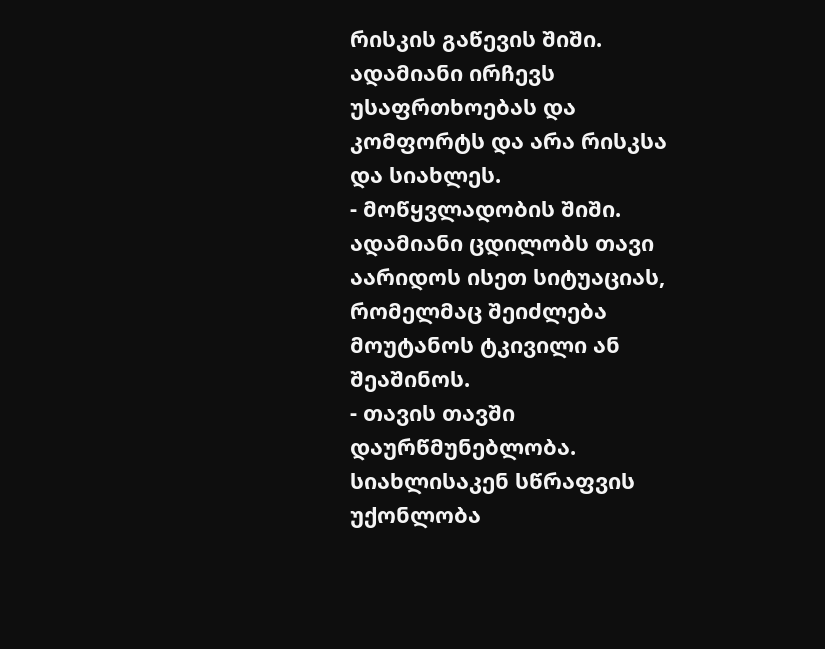რისკის გაწევის შიში. ადამიანი ირჩევს უსაფრთხოებას და კომფორტს და არა რისკსა და სიახლეს.
- მოწყვლადობის შიში. ადამიანი ცდილობს თავი აარიდოს ისეთ სიტუაციას, რომელმაც შეიძლება მოუტანოს ტკივილი ან შეაშინოს.
- თავის თავში დაურწმუნებლობა. სიახლისაკენ სწრაფვის უქონლობა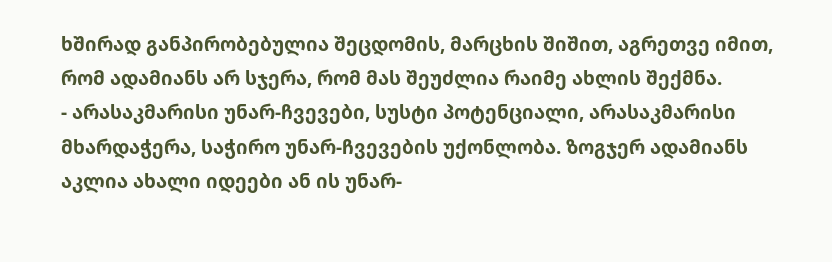ხშირად განპირობებულია შეცდომის, მარცხის შიშით, აგრეთვე იმით, რომ ადამიანს არ სჯერა, რომ მას შეუძლია რაიმე ახლის შექმნა.
- არასაკმარისი უნარ-ჩვევები, სუსტი პოტენციალი, არასაკმარისი მხარდაჭერა, საჭირო უნარ-ჩვევების უქონლობა. ზოგჯერ ადამიანს აკლია ახალი იდეები ან ის უნარ-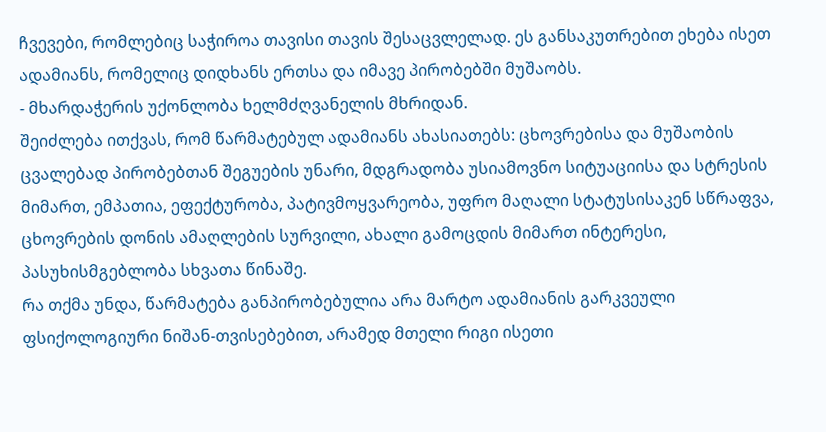ჩვევები, რომლებიც საჭიროა თავისი თავის შესაცვლელად. ეს განსაკუთრებით ეხება ისეთ ადამიანს, რომელიც დიდხანს ერთსა და იმავე პირობებში მუშაობს.
- მხარდაჭერის უქონლობა ხელმძღვანელის მხრიდან.
შეიძლება ითქვას, რომ წარმატებულ ადამიანს ახასიათებს: ცხოვრებისა და მუშაობის ცვალებად პირობებთან შეგუების უნარი, მდგრადობა უსიამოვნო სიტუაციისა და სტრესის მიმართ, ემპათია, ეფექტურობა, პატივმოყვარეობა, უფრო მაღალი სტატუსისაკენ სწრაფვა, ცხოვრების დონის ამაღლების სურვილი, ახალი გამოცდის მიმართ ინტერესი, პასუხისმგებლობა სხვათა წინაშე.
რა თქმა უნდა, წარმატება განპირობებულია არა მარტო ადამიანის გარკვეული ფსიქოლოგიური ნიშან-თვისებებით, არამედ მთელი რიგი ისეთი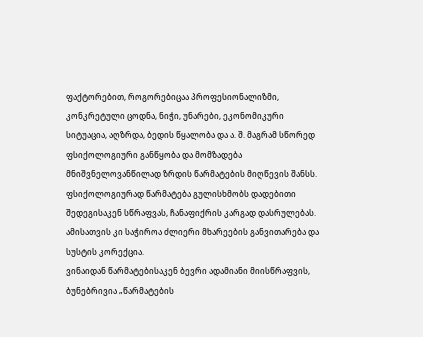ფაქტორებით, როგორებიცაა პროფესიონალიზმი, კონკრეტული ცოდნა, ნიჭი, უნარები, ეკონომიკური სიტუაცია, აღზრდა, ბედის წყალობა და ა. შ. მაგრამ სწორედ ფსიქოლოგიური განწყობა და მომზადება მნიშვნელოვანწილად ზრდის წარმატების მიღწევის შანსს. ფსიქოლოგიურად წარმატება გულისხმობს დადებითი შედეგისაკენ სწრაფვას, ჩანაფიქრის კარგად დასრულებას. ამისათვის კი საჭიროა ძლიერი მხარეების განვითარება და სუსტის კორექცია.
ვინაიდან წარმატებისაკენ ბევრი ადამიანი მიისწრაფვის, ბუნებრივია „წარმატების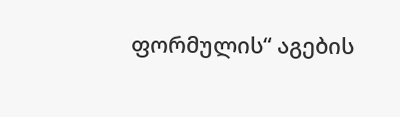ფორმულის“ აგების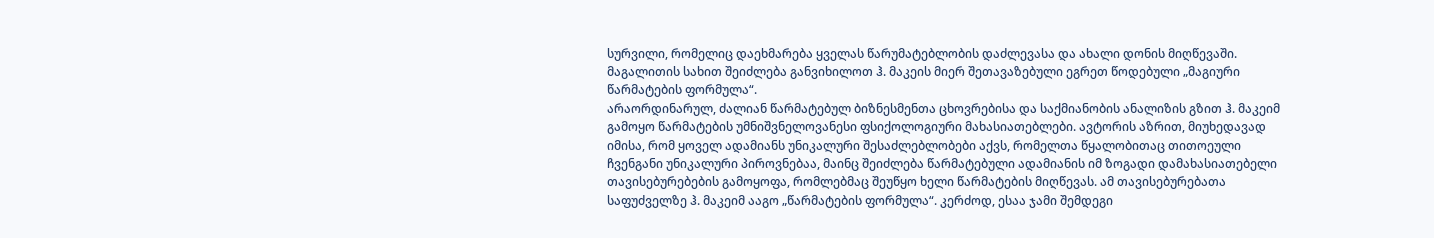სურვილი, რომელიც დაეხმარება ყველას წარუმატებლობის დაძლევასა და ახალი დონის მიღწევაში. მაგალითის სახით შეიძლება განვიხილოთ ჰ. მაკეის მიერ შეთავაზებული ეგრეთ წოდებული „მაგიური წარმატების ფორმულა“.
არაორდინარულ, ძალიან წარმატებულ ბიზნესმენთა ცხოვრებისა და საქმიანობის ანალიზის გზით ჰ. მაკეიმ გამოყო წარმატების უმნიშვნელოვანესი ფსიქოლოგიური მახასიათებლები. ავტორის აზრით, მიუხედავად იმისა, რომ ყოველ ადამიანს უნიკალური შესაძლებლობები აქვს, რომელთა წყალობითაც თითოეული ჩვენგანი უნიკალური პიროვნებაა, მაინც შეიძლება წარმატებული ადამიანის იმ ზოგადი დამახასიათებელი თავისებურებების გამოყოფა, რომლებმაც შეუწყო ხელი წარმატების მიღწევას. ამ თავისებურებათა საფუძველზე ჰ. მაკეიმ ააგო „წარმატების ფორმულა“. კერძოდ, ესაა ჯამი შემდეგი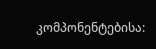კომპონენტებისა: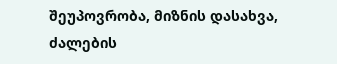შეუპოვრობა, მიზნის დასახვა, ძალების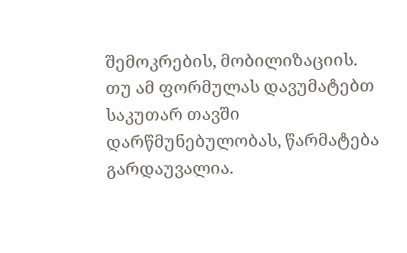შემოკრების, მობილიზაციის. თუ ამ ფორმულას დავუმატებთ საკუთარ თავში დარწმუნებულობას, წარმატება გარდაუვალია.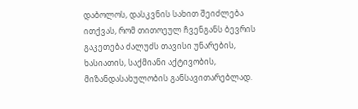დაბოლოს, დასკვნის სახით შეიძლება ითქვას, რომ თითოეულ ჩვენგანს ბევრის გაკეთება ძალუძს თავისი უნარების, ხასიათის, საქმიანი აქტივობის, მიზანდასახულობის განსავითარებლად.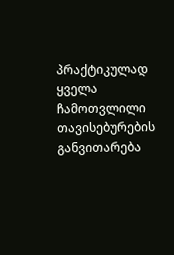პრაქტიკულად ყველა ჩამოთვლილი თავისებურების განვითარება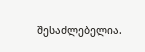შესაძლებელია.